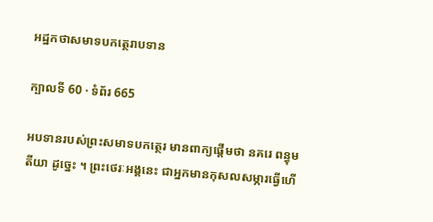អដ្ឋកថាសមាទបកត្ថេរាបទាន

ក្បាលទី 60 · ទំព័រ 665

អបទានរបស់ព្រះសមាទបកត្ថេរ មានពាក្យផ្តើមថា នគរេ ពន្ធុមតីយា ដូច្នេះ ។ ព្រះថេរៈអង្គនេះ ជាអ្នកមានកុសលសម្ភារធ្វើហើ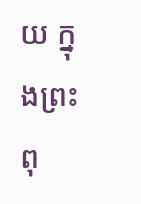យ ក្នុងព្រះពុ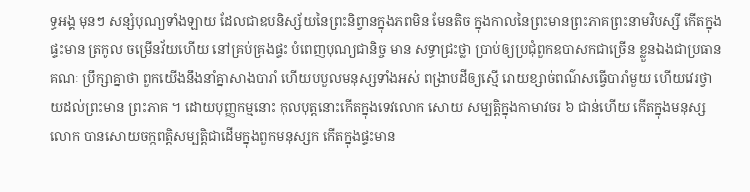ទ្ធអង្គ មុនៗ សន្សំបុណ្យទាំងឡាយ ដែលជាឧបនិស្ស័យនៃព្រះនិព្វានក្នុងភពមិន មែនតិច ក្នុងកាលនៃព្រះមានព្រះភាគព្រះនាមវិបស្សី កើតក្នុងផ្ទះមាន ត្រកូល ចម្រើនវ័យហើយ នៅគ្រប់គ្រងផ្ទះ បំពេញបុណ្យជានិច្ច មាន សទ្ធាជ្រះថ្លា ប្រាប់ឲ្យប្រជុំពួកឧបាសកជាច្រើន ខ្លួនឯងជាប្រធានគណៈ ប្រឹក្សាគ្នាថា ពួកយើងនឹងនាំគ្នាសាងបារាំ ហើយបបួលមនុស្សទាំងអស់ ពង្រាបដីឲ្យស្មើ រោយខ្សាច់ពណ៌សធ្វើបារាំមួយ ហើយវេរថ្វាយដល់ព្រះមាន ព្រះភាគ ។ ដោយបុញ្ញកម្មនោះ កុលបុត្តនោះកើតក្នុងទេវលោក សោយ សម្បត្តិក្នុងកាមាវចរ ៦ ជាន់ហើយ កើតក្នុងមនុស្សលោក បានសោយចក្កពត្តិសម្បត្តិជាដើមក្នុងពួកមនុស្សក កើតក្នុងផ្ទះមាន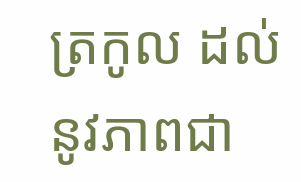ត្រកូល ដល់នូវភាពជា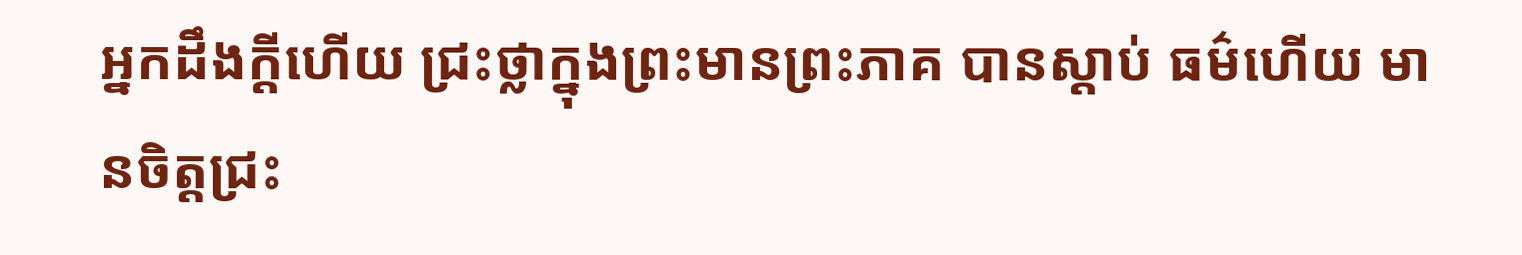អ្នកដឹងក្តីហើយ ជ្រះថ្លាក្នុងព្រះមានព្រះភាគ បានស្តាប់ ធម៌ហើយ មានចិត្តជ្រះ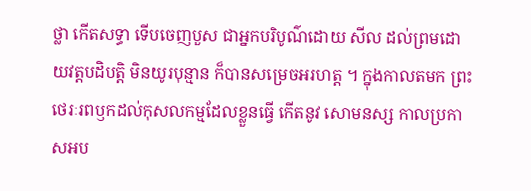ថ្លា កើតសទ្ធា ទើបចេញបួស ជាអ្នកបរិបូណ៌ដោយ សីល ដល់ព្រមដោយវត្តបដិបត្តិ មិនយូរបុន្មាន ក៏បានសម្រេចអរហត្ត ។ ក្នុងកាលតមក ព្រះថេរៈរពឫកដល់កុសលកម្មដែលខ្លួនធ្វើ កើតនូវ សោមនស្ស កាលប្រកាសអប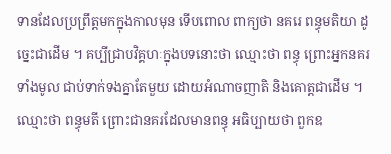ទានដែលប្រព្រឹត្តមកក្នុងកាលមុន ទើបពោល ពាក្យថា នគរេ ពន្ធុមតិយា ដូច្នេះជាដើម ។ គប្បីជ្រាបវិគ្គហៈក្នុងបទនោះថា ឈ្មោះថា ពន្ធុ ព្រោះអ្នកនគរទាំងមូល ជាប់ទាក់ទងគ្នាតែមួយ ដោយអំណាចញាតិ និងគោត្តជាដើម ។ ឈ្មោះថា ពន្ធុមតី ព្រោះជានគរដែលមានពន្ធុ អធិប្បាយថា ពួកឧ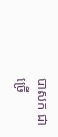បាសក ជាច្រើ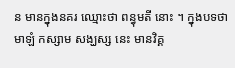ន មានក្នុងនគរ ឈ្មោះថា ពន្ធុមតី នោះ ។ ក្នុងបទថា មាឡំ កស្សាម សង្ឃស្ស នេះ មានវិគ្គ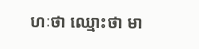ហៈថា ឈ្មោះថា មា